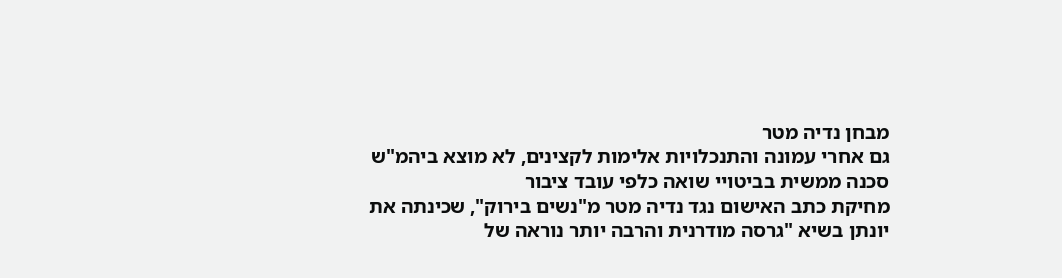מבחן נדיה מטר
גם אחרי עמונה והתנכלויות אלימות לקצינים, לא מוצא ביהמ"ש סכנה ממשית בביטויי שואה כלפי עובד ציבור
מחיקת כתב האישום נגד נדיה מטר מ"נשים בירוק", שכינתה את יונתן בשיא "גרסה מודרנית והרבה יותר נוראה של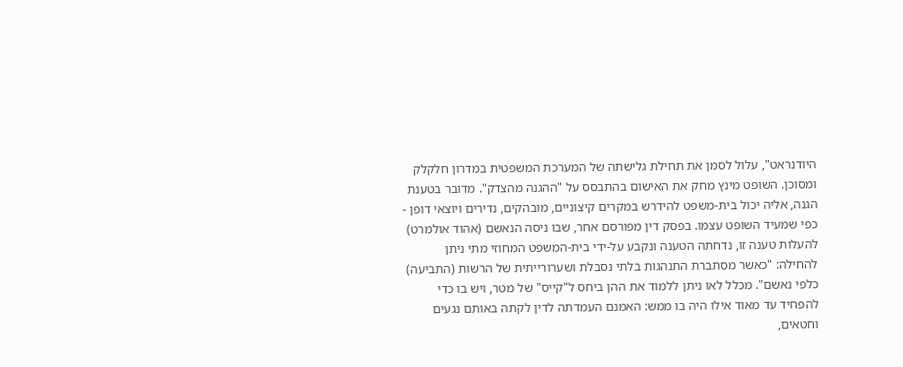היודנראט", עלול לסמן את תחילת גלישתה של המערכת המשפטית במדרון חלקלק ומסוכן. השופט מינץ מחק את האישום בהתבסס על "ההגנה מהצדק". מדובר בטענת הגנה, אליה יכול בית-משפט להידרש במקרים קיצוניים, מובהקים, נדירים ויוצאי דופן - כפי שמעיד השופט עצמו. בפסק דין מפורסם אחר, שבו ניסה הנאשם (אהוד אולמרט) להעלות טענה זו, נדחתה הטענה ונקבע על-ידי בית-המשפט המחוזי מתי ניתן להחילה: "כאשר מסתברת התנהגות בלתי נסבלת ושערורייתית של הרשות (התביעה) כלפי נאשם". מכלל לאו ניתן ללמוד את ההן ביחס ל"קייס" של מטר, ויש בו כדי להפחיד עד מאוד אילו היה בו ממש: האמנם העמדתה לדין לקתה באותם נגעים וחטאים,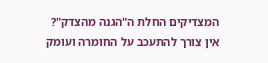המצדיקים החלת ה"הגנה מהצדק"?
אין צורך להתעכב על החומרה ועומק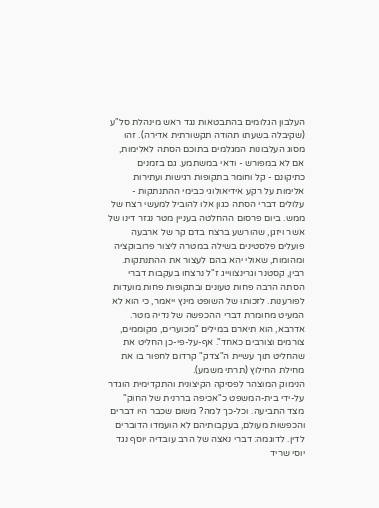העלבון הגלומים בהתבטאות נגד ראש מינהלת סל"ע (שקיבלה בשעתו תהודה תקשורתית אדירה). זהו מסוג העלבונות המגלמים בתוכם הסתה לאלימות, אם לא במפורש - ודאי במשתמע. גם בזמנים כתיקונם - קל וחומר בתקופות רגישות ועתירות אלימות על רקע אידיאולוגי כבימי ההתנתקות - עלולים דברי הסתה כגון אלו להוביל למעשי רצח של ממש. ביום פרסום ההחלטה בעניין מטר נגזר דינו של אשר ויזגן, שהורשע ברצח בדם קר של ארבעה פועלים פלסטינים בשילה במטרה ליצור פרובוקציה ומהומות, שאולי יהא בהם לעצור את ההתנתקות. רבין, קסטנר וגרינצווייג ז"ל נרצחו בעקבות דברי הסתה הרבה פחות טעונים ובתקופות פחות מועדות לפורענות. לזכותו של השופט מינץ ייאמר, כי הוא לא המעיט מחומרת דברי ההכפשה של נדיה מטר. אדרבא, הוא תיארם במילים "מכוערים, מקוממים, צורמים וצורבים כאחד". אף-על-פי-כן החליט את שהחליט תוך עשיית ה"צדק" קרדום לחפור בו את מחילת החילוץ (תרתי משמע).
הנימוק המוצהר לפסיקה הקיצונית והתקדימית הוגדר על-ידי בית-המשפט כ"אכיפה בררנית של החוק" מצד התביעה. וכל-כך למה? משום שכבר היו דברים והכפשות מעולם, בעקבותיהם לא הועמדו הדוברים לדין. לדוגמה: דברי נאצה של הרב עובדיה יוסף נגד יוסי שריד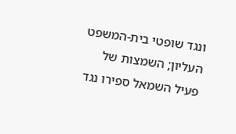ונגד שופטי בית-המשפט העליון; השמצות של פעיל השמאל ספירו נגד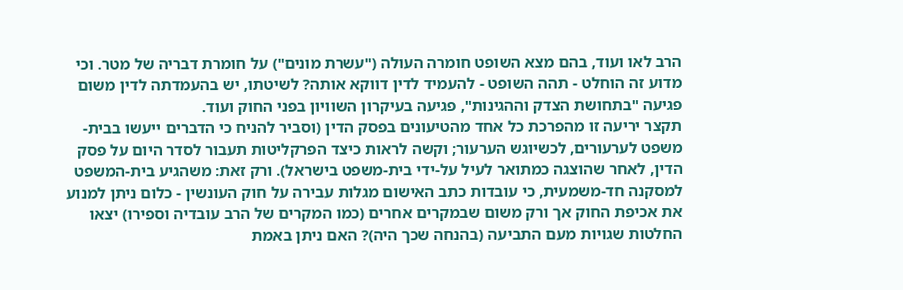הרב לאו ועוד, בהם מצא השופט חומרה העולה ("עשרת מונים") על חומרת דבריה של מטר. וכי מדוע זה הוחלט - תהה השופט - להעמיד לדין דווקא אותה? לשיטתו, יש בהעמדתה לדין משום פגיעה "בתחושת הצדק וההגינות", פגיעה בעיקרון השוויון בפני החוק ועוד.
תקצר יריעה זו מהפרכת כל אחד מהטיעונים בפסק הדין (וסביר להניח כי הדברים ייעשו בבית-משפט לערעורים, לכשיוגש הערעור; וקשה לראות כיצד הפרקליטות תעבור לסדר היום על פסק הדין, לאחר שהוצגה כמתואר לעיל על-ידי בית-משפט בישראל). ורק זאת: משהגיע בית-המשפט למסקנה חד-משמעית, כי עובדות כתב האישום מגלות עבירה על חוק העונשין - כלום ניתן למנוע את אכיפת החוק אך ורק משום שבמקרים אחרים (כמו המקרים של הרב עובדיה וספירו) יצאו החלטות שגויות מעם התביעה (בהנחה שכך היה)? האם ניתן באמת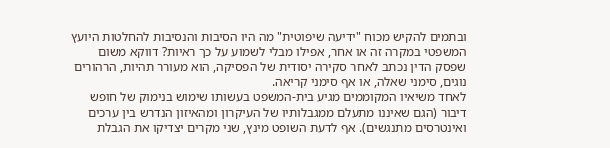ובתמים להקיש מכוח "ידיעה שיפוטית" מה היו הסיבות והנסיבות להחלטות היועץ המשפטי במקרה זה או אחר, אפילו מבלי לשמוע על כך ראיות? דווקא משום שפסק הדין נכתב לאחר סקירה יסודית של הפסיקה, הוא מעורר תהיות, הרהורים נוגים, סימני שאלה, או אף סימני קריאה.
לאחד משיאיו המקוממים מגיע בית-המשפט בעשותו שימוש בנימוק של חופש דיבור (הגם שאיננו מתעלם ממגבלותיו של העיקרון ומהאיזון הנדרש בין ערכים ואינטרסים מתנגשים). אף לדעת השופט מינץ, שני מקרים יצדיקו את הגבלת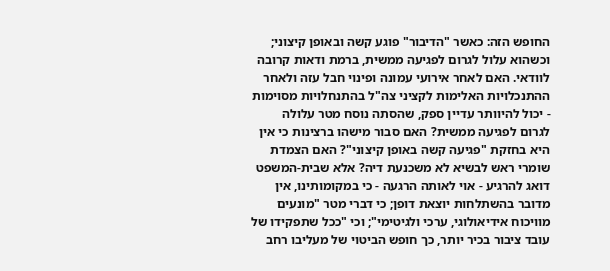החופש הזה: כאשר "הדיבור" פוגע קשה ובאופן קיצוני; וכשהוא עלול לגרום לפגיעה ממשית, ברמת ודאות קרובה לוודאי. האם לאחר אירועי עמונה ופינוי חבל עזה ולאחר ההתנכלויות האלימות לקציני צה"ל בהתנחלויות מסוימות - יכול להיוותר עדיין ספק, שהסתה נוסח מטר עלולה לגרום לפגיעה ממשית? האם סבור מישהו ברצינות כי אין היא בחזקת "פגיעה קשה באופן קיצוני"? האם הצמדת שומרי ראש לבשיא לא משכנעת דיה? אלא שבית-המשפט דואג להרגיע - אוי לאותה הרגעה - כי במקומותינו, אין מדובר בהשתלחות יוצאת דופן; כי דברי מטר "מונעים מוויכוח אידיאולוגי, ערכי ולגיטימי"; וכי "ככל שתפקידו של עובד ציבור בכיר יותר, כך חופש הביטוי של מעליבו רחב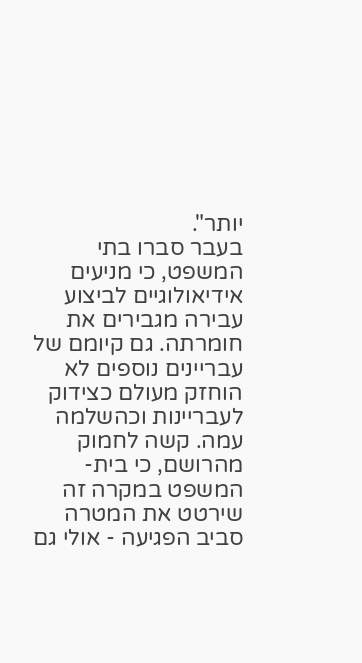יותר".
בעבר סברו בתי המשפט, כי מניעים אידיאולוגיים לביצוע עבירה מגבירים את חומרתה. גם קיומם של עבריינים נוספים לא הוחזק מעולם כצידוק לעבריינות וכהשלמה עמה. קשה לחמוק מהרושם, כי בית-המשפט במקרה זה שירטט את המטרה סביב הפגיעה - אולי גם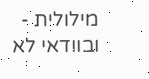מילולית - ובוודאי לא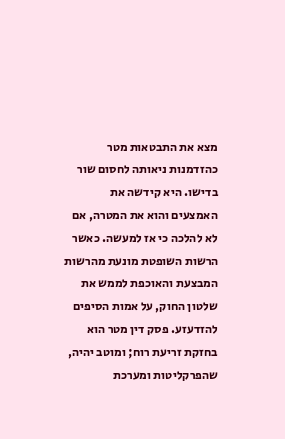מצא את התבטאות מטר כהזדמנות ניאותה לחסום שור בדישו. היא קידשה את האמצעים והוא את המטרה, אם לא להלכה כי אז למעשה. כאשר הרשות השופטת מונעת מהרשות המבצעת והאוכפת לממש את שלטון החוק, על אמות הסיפים להזדעזע. פסק דין מטר הוא בחזקת זריעת רוח; ומוטב יהיה, שהפרקליטות ומערכת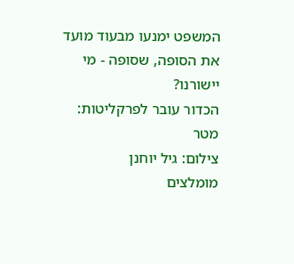המשפט ימנעו מבעוד מועד את הסופה, שסופה - מי יישורנו?
הכדור עובר לפרקליטות: מטר
צילום: גיל יוחנן
מומלצים